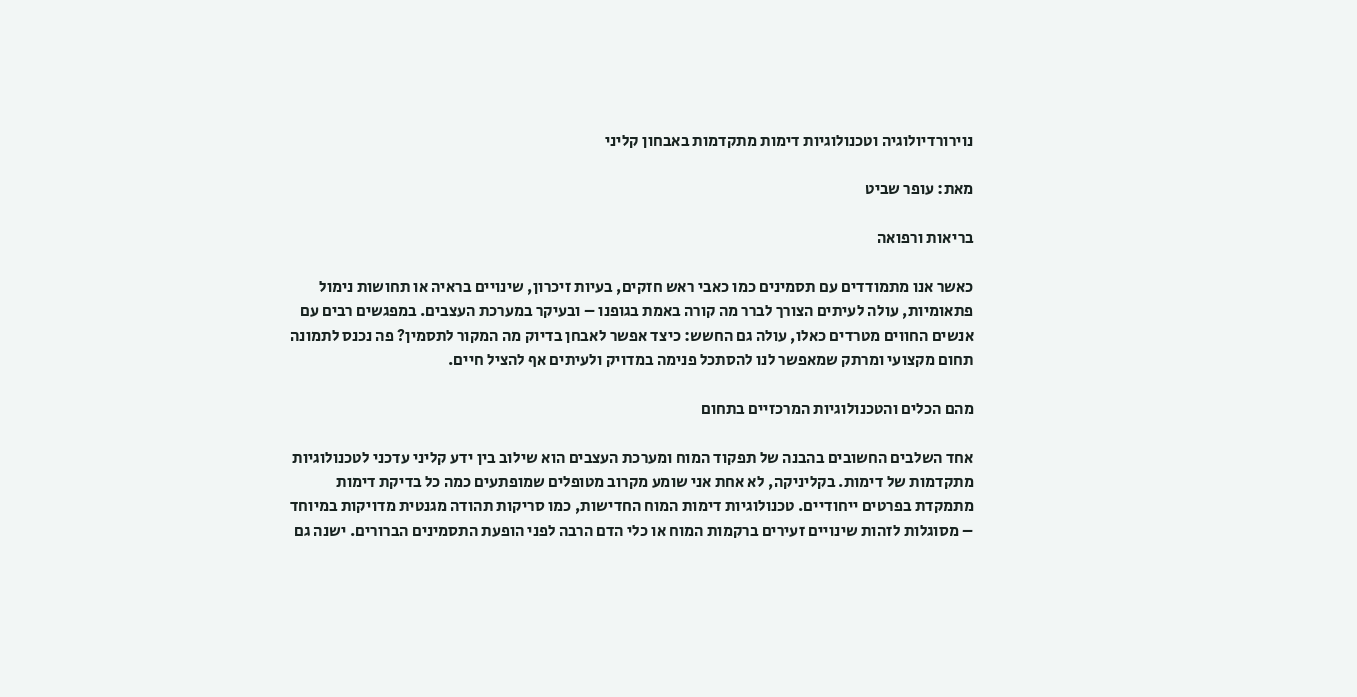נוירורדיולוגיה וטכנולוגיות דימות מתקדמות באבחון קליני

מאת: עופר שביט

בריאות ורפואה

כאשר אנו מתמודדים עם תסמינים כמו כאבי ראש חזקים, בעיות זיכרון, שינויים בראיה או תחושות נימול פתאומיות, עולה לעיתים הצורך לברר מה קורה באמת בגופנו – ובעיקר במערכת העצבים. במפגשים רבים עם אנשים החווים מטרדים כאלו, עולה גם החשש: כיצד אפשר לאבחן בדיוק מה המקור לתסמין? פה נכנס לתמונה תחום מקצועי ומרתק שמאפשר לנו להסתכל פנימה במדויק ולעיתים אף להציל חיים.

מהם הכלים והטכנולוגיות המרכזיים בתחום

אחד השלבים החשובים בהבנה של תפקוד המוח ומערכת העצבים הוא שילוב בין ידע קליני עדכני לטכנולוגיות מתקדמות של דימות. בקליניקה, לא אחת אני שומע מקרוב מטופלים שמופתעים כמה כל בדיקת דימות מתמקדת בפרטים ייחודיים. טכנולוגיות דימות המוח החדישות, כמו סריקות תהודה מגנטית מדויקות במיוחד – מסוגלות לזהות שינויים זעירים ברקמות המוח או כלי הדם הרבה לפני הופעת התסמינים הברורים. ישנה גם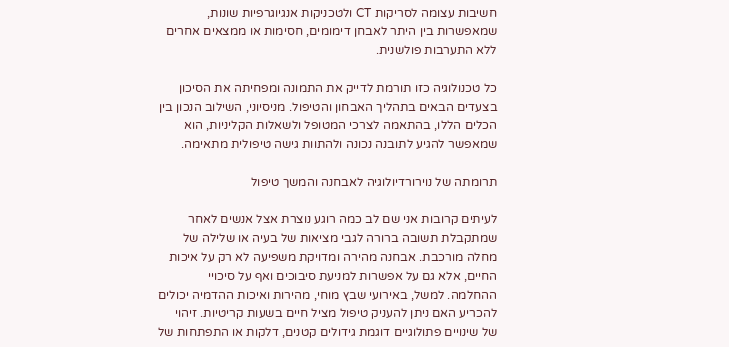חשיבות עצומה לסריקות CT ולטכניקות אנגיוגרפיות שונות, שמאפשרות בין היתר לאבחן דימומים, חסימות או ממצאים אחרים ללא התערבות פולשנית.

כל טכנולוגיה כזו תורמת לדייק את התמונה ומפחיתה את הסיכון בצעדים הבאים בתהליך האבחון והטיפול. מניסיוני, השילוב הנכון בין הכלים הללו, בהתאמה לצרכי המטופל ולשאלות הקליניות, הוא שמאפשר להגיע לתובנה נכונה ולהתוות גישה טיפולית מתאימה.

תרומתה של נוירורדיולוגיה לאבחנה והמשך טיפול

לעיתים קרובות אני שם לב כמה רוגע נוצרת אצל אנשים לאחר שמתקבלת תשובה ברורה לגבי מציאות של בעיה או שלילה של מחלה מורכבת. אבחנה מהירה ומדויקת משפיעה לא רק על איכות החיים, אלא גם על אפשרות למניעת סיבוכים ואף על סיכויי ההחלמה. למשל, באירועי שבץ מוחי, מהירות ואיכות ההדמיה יכולים להכריע האם ניתן להעניק טיפול מציל חיים בשעות קריטיות. זיהוי של שינויים פתולוגיים דוגמת גידולים קטנים, דלקות או התפתחות של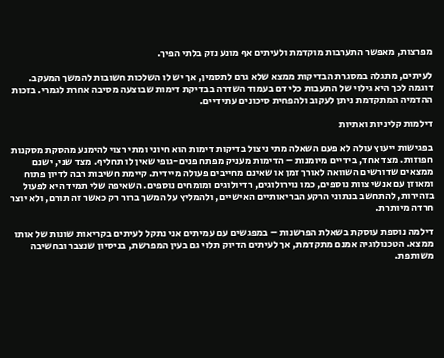מפרצות, מאפשר התערבות מוקדמת ולעיתים אף מונע נזק בלתי הפיך.

לעיתים, מתגלה במסגרת הבדיקות ממצא שלא גרם לתסמין, אך יש לו השלכות חשובות להמשך המעקב. דוגמה לכך היא גילוי של התעבות כלי דם בעמוד השדרה בבדיקת דימות שבוצעה מסיבה אחרת לגמרי. בזכות ההדמיה המתקדמת ניתן לעקוב ולהפחית סיכונים עתידיים.

דילמות קליניות ואתיות

בפגישות ייעוץ עולה לא פעם השאלה מתי ניצול בדיקות דימות הוא חיוני ומתי רצוי להימנע מהסקת מסקנות חפוזות. מצד אחד, בידיים מיומנות – הדימות מעניק מפתח פנים-גופי שאין לו תחליף. מצד שני, ישנם ממצאים שדורשים השוואה לאורך זמן או שאינם מחייבים פעולה מיידית. קיימת חשיבות רבה לדיון פתוח ומאוזן עם אנשי צוות נוספים, כמו נוירולוגים, רדיולוגים ומומחים נוספים. השאיפה שלי תמיד היא לפעול בזהירות, להתחשב בנתוני הרקע הבריאותיים האישיים, ולהמליץ על המשך ברור רק כאשר זה תורם, ולא יוצר חרדה מיותרת.

דילמה נוספת עוסקת בשאלת הפרשנות – במפגשים עם עמיתים אני נתקל לעיתים בקריאות שונות של אותו ממצא. הטכנולוגיה אמנם מתקדמת, אך לעיתים הדיוק תלוי גם בעין המפרשת, בניסיון שנצבר ובחשיבה משותפת.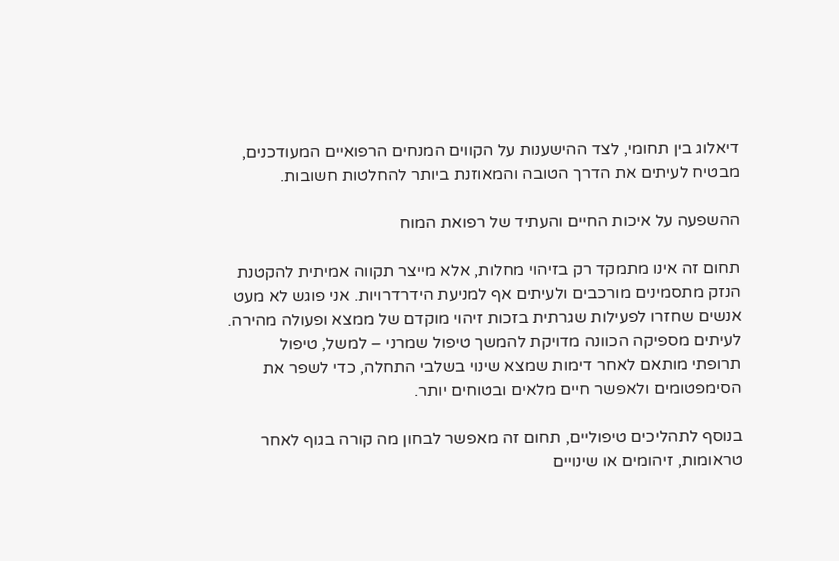דיאלוג בין תחומי, לצד ההישענות על הקווים המנחים הרפואיים המעודכנים, מבטיח לעיתים את הדרך הטובה והמאוזנת ביותר להחלטות חשובות.

ההשפעה על איכות החיים והעתיד של רפואת המוח

תחום זה אינו מתמקד רק בזיהוי מחלות, אלא מייצר תקווה אמיתית להקטנת הנזק מתסמינים מורכבים ולעיתים אף למניעת הידרדרויות. אני פוגש לא מעט אנשים שחזרו לפעילות שגרתית בזכות זיהוי מוקדם של ממצא ופעולה מהירה. לעיתים מספיקה הכוונה מדויקת להמשך טיפול שמרני – למשל, טיפול תרופתי מותאם לאחר דימות שמצא שינוי בשלבי התחלה, כדי לשפר את הסימפטומים ולאפשר חיים מלאים ובטוחים יותר.

בנוסף לתהליכים טיפוליים, תחום זה מאפשר לבחון מה קורה בגוף לאחר טראומות, זיהומים או שינויים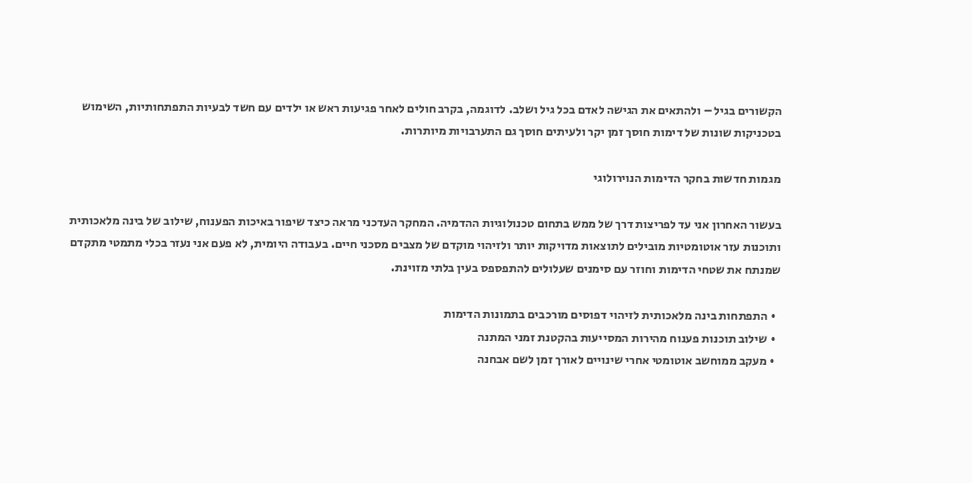הקשורים בגיל – ולהתאים את הגישה לאדם בכל גיל ושלב. לדוגמה, בקרב חולים לאחר פגיעות ראש או ילדים עם חשד לבעיות התפתחותיות, השימוש בטכניקות שונות של דימות חוסך זמן יקר ולעיתים חוסך גם התערבויות מיותרות.

מגמות חדשות בחקר הדימות הנוירולוגי

בעשור האחרון אני עד לפריצות דרך של ממש בתחום טכנולוגיות ההדמיה. המחקר העדכני מראה כיצד שיפור באיכות הפענוח, שילוב של בינה מלאכותית ותוכנות עזר אוטומטיות מובילים לתוצאות מדויקות יותר ולזיהוי מוקדם של מצבים מסכני חיים. בעבודה היומית, לא פעם אני נעזר בכלי מתמטי מתקדם שמנתח את שטחי הדימות וחוזר עם סימנים שעלולים להתפספס בעין בלתי מזוינת.

  • התפתחות בינה מלאכותית לזיהוי דפוסים מורכבים בתמונות הדימות
  • שילוב תוכנות פענוח מהירות המסייעות בהקטנת זמני המתנה
  • מעקב ממוחשב אוטומטי אחרי שינויים לאורך זמן לשם אבחנה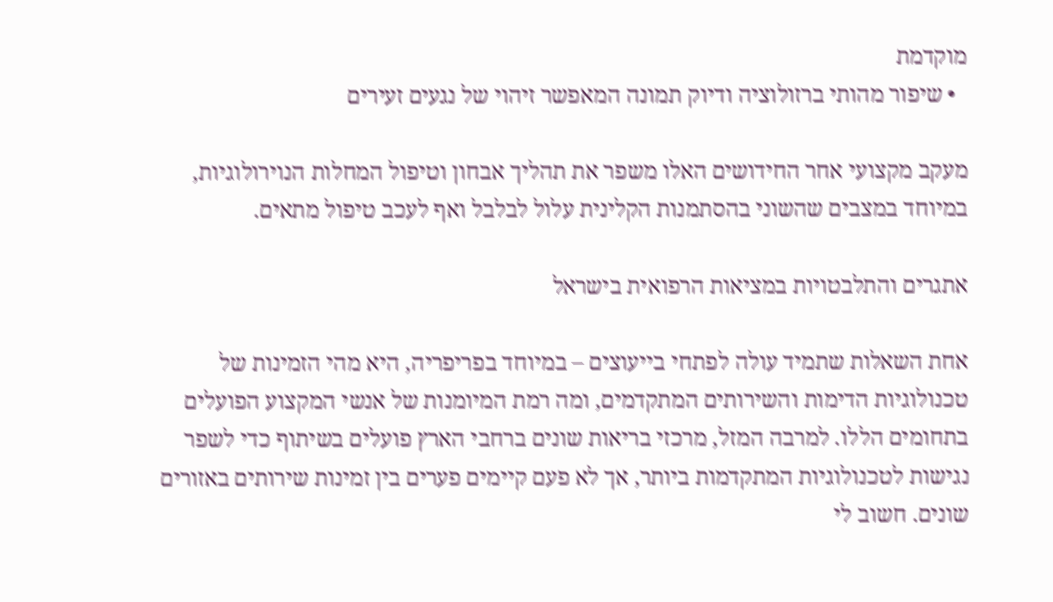מוקדמת
  • שיפור מהותי ברזולוציה ודיוק תמונה המאפשר זיהוי של נגעים זעירים

מעקב מקצועי אחר החידושים האלו משפר את תהליך אבחון וטיפול המחלות הנוירולוגיות, במיוחד במצבים שהשוני בהסתמנות הקלינית עלול לבלבל ואף לעכב טיפול מתאים.

אתגרים והתלבטויות במציאות הרפואית בישראל

אחת השאלות שתמיד עולה לפתחי בייעוצים – במיוחד בפריפריה, היא מהי הזמינות של טכנולוגיות הדימות והשירותים המתקדמים, ומה רמת המיומנות של אנשי המקצוע הפועלים בתחומים הללו. למרבה המזל, מרכזי בריאות שונים ברחבי הארץ פועלים בשיתוף כדי לשפר נגישות לטכנולוגיות המתקדמות ביותר, אך לא פעם קיימים פערים בין זמינות שירותים באזורים שונים. חשוב לי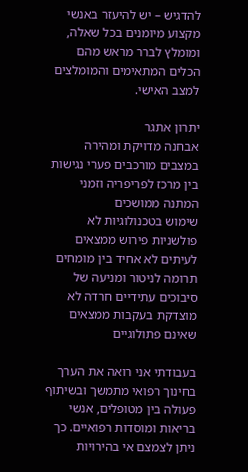להדגיש – יש להיעזר באנשי מקצוע מיומנים בכל שאלה, ומומלץ לברר מראש מהם הכלים המתאימים והמומלצים למצב האישי.

יתרון אתגר
אבחנה מדויקת ומהירה במצבים מורכבים פערי נגישות בין מרכז לפריפריה וזמני המתנה ממושכים
שימוש בטכנולוגיות לא פולשניות פירוש ממצאים לעיתים לא אחיד בין מומחים
תרומה לניטור ומניעה של סיבוכים עתידיים חרדה לא מוצדקת בעקבות ממצאים שאינם פתולוגיים

בעבודתי אני רואה את הערך בחינוך רפואי מתמשך ובשיתוף פעולה בין מטופלים, אנשי בריאות ומוסדות רפואיים. כך ניתן לצמצם אי בהירויות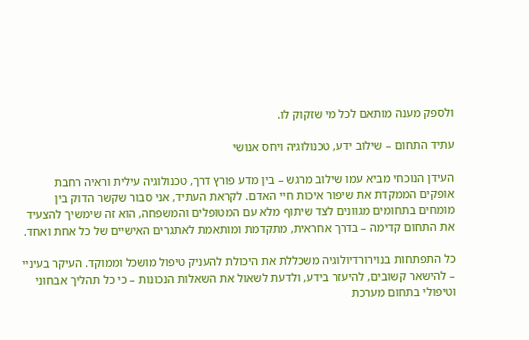ולספק מענה מותאם לכל מי שזקוק לו.

עתיד התחום – שילוב ידע, טכנולוגיה ויחס אנושי

העידן הנוכחי מביא עמו שילוב מרגש – בין מדע פורץ דרך, טכנולוגיה עילית וראיה רחבת אופקים הממקדת את שיפור איכות חיי האדם. לקראת העתיד, אני סבור שקשר הדוק בין מומחים בתחומים מגוונים לצד שיתוף מלא עם המטופלים והמשפחה, הוא זה שימשיך להצעיד את התחום קדימה – בדרך אחראית, מתקדמת ומותאמת לאתגרים האישיים של כל אחת ואחד.

כל התפתחות בנוירורדיולוגיה משכללת את היכולת להעניק טיפול מושכל וממוקד. העיקר בעיניי – להישאר קשובים, להיעזר בידע, ולדעת לשאול את השאלות הנכונות – כי כל תהליך אבחוני וטיפולי בתחום מערכת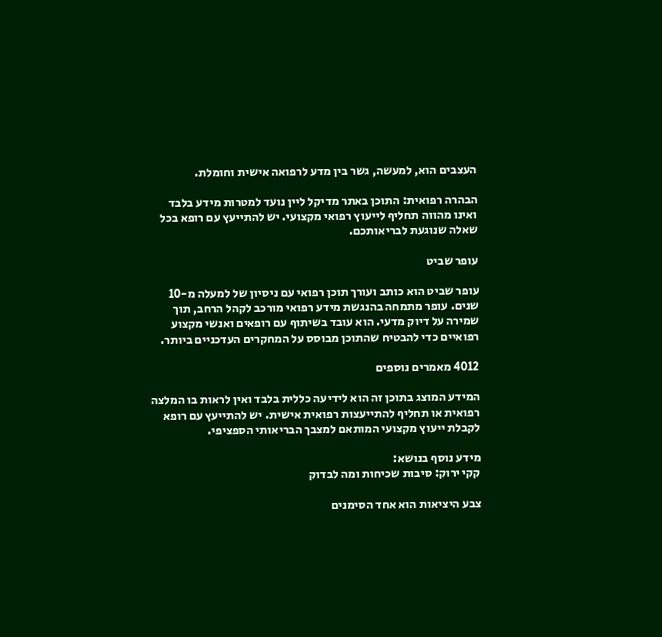העצבים הוא, למעשה, גשר בין מדע לרפואה אישית וחומלת.

הבהרה רפואית: התוכן באתר מדיקל ליין נועד למטרות מידע בלבד ואינו מהווה תחליף לייעוץ רפואי מקצועי. יש להתייעץ עם רופא בכל שאלה שנוגעת לבריאותכם.

עופר שביט

עופר שביט הוא כותב ועורך תוכן רפואי עם ניסיון של למעלה מ-10 שנים. עופר מתמחה בהנגשת מידע רפואי מורכב לקהל הרחב, תוך שמירה על דיוק מדעי. הוא עובד בשיתוף עם רופאים ואנשי מקצוע רפואיים כדי להבטיח שהתוכן מבוסס על המחקרים העדכניים ביותר.

4012 מאמרים נוספים

המידע המוצג בתוכן זה הוא לידיעה כללית בלבד ואין לראות בו המלצה רפואית או תחליף להתייעצות רפואית אישית. יש להתייעץ עם רופא לקבלת ייעוץ מקצועי המותאם למצבך הבריאותי הספציפי.

מידע נוסף בנושא:
קקי ירוק: סיבות שכיחות ומה לבדוק

צבע היציאות הוא אחד הסימנים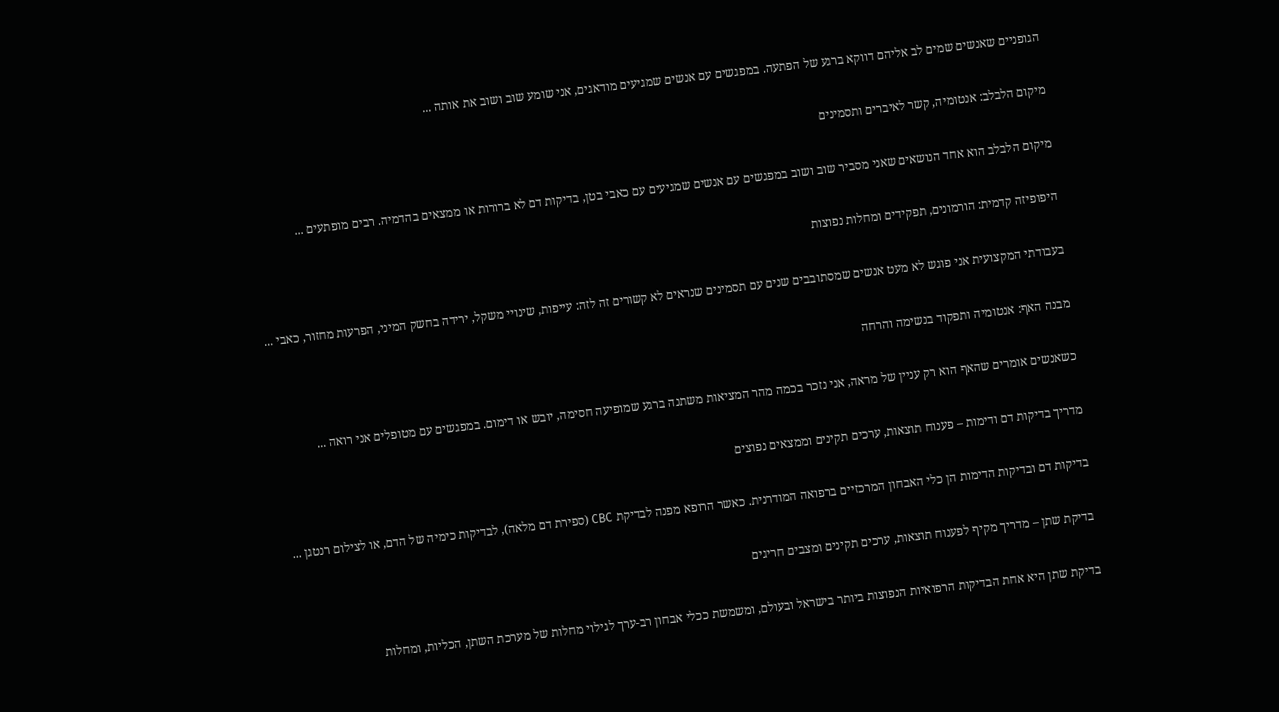הגופניים שאנשים שמים לב אליהם דווקא ברגע של הפתעה. במפגשים עם אנשים שמגיעים מודאגים, אני שומע שוב ושוב את אותה ...

מיקום הלבלב: אנטומיה, קשר לאיברים ותסמינים

מיקום הלבלב הוא אחד הנושאים שאני מסביר שוב ושוב במפגשים עם אנשים שמגיעים עם כאבי בטן, בדיקות דם לא ברורות או ממצאים בהדמיה. רבים מופתעים ...

היפופיזה קדמית: הורמונים, תפקידים ומחלות נפוצות

בעבודתי המקצועית אני פוגש לא מעט אנשים שמסתובבים שנים עם תסמינים שנראים לא קשורים זה לזה: עייפות, שינויי משקל, ירידה בחשק המיני, הפרעות מחזור, כאבי ...

מבנה האף: אנטומיה ותפקוד בנשימה והרחה

כשאנשים אומרים שהאף הוא רק עניין של מראה, אני נזכר בכמה מהר המציאות משתנה ברגע שמופיעה חסימה, יובש או דימום. במפגשים עם מטופלים אני רואה ...

מדריך בדיקות דם ודימות – פענוח תוצאות, ערכים תקינים וממצאים נפוצים

בדיקות דם ובדיקות הדימות הן כלי האבחון המרכזיים ברפואה המודרנית. כאשר הרופא מפנה לבדיקת CBC (ספירת דם מלאה), לבדיקות כימיה של הדם, או לצילום רנטגן ...

בדיקת שתן – מדריך מקיף לפענוח תוצאות, ערכים תקינים ומצבים חריגים

בדיקת שתן היא אחת הבדיקות הרפואיות הנפוצות ביותר בישראל ובעולם, ומשמשת ככלי אבחון רב-ערך לגילוי מחלות של מערכת השתן, הכליות, ומחלות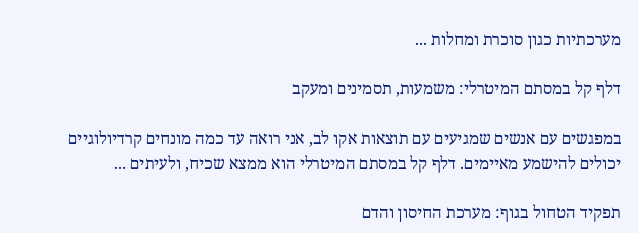מערכתיות כגון סוכרת ומחלות ...

דלף קל במסתם המיטרלי: משמעות, תסמינים ומעקב

במפגשים עם אנשים שמגיעים עם תוצאות אקו לב, אני רואה עד כמה מונחים קרדיולוגיים יכולים להישמע מאיימים. דלף קל במסתם המיטרלי הוא ממצא שכיח, ולעיתים ...

תפקיד הטחול בגוף: מערכת החיסון והדם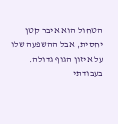הטחול הוא איבר קטן יחסית, אבל ההשפעה שלו על איזון הגוף גדולה. בעבודתי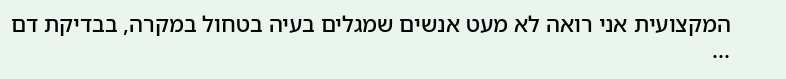המקצועית אני רואה לא מעט אנשים שמגלים בעיה בטחול במקרה, בבדיקת דם ...